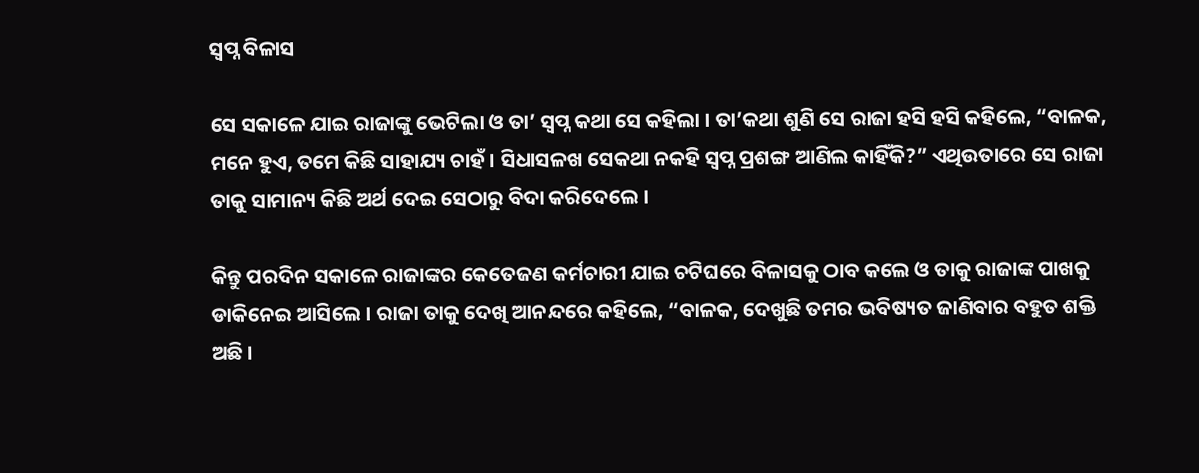ସ୍ୱପ୍ନ ବିଳାସ

ସେ ସକାଳେ ଯାଇ ରାଜାଙ୍କୁ ଭେଟିଲା ଓ ତା’ ସ୍ୱପ୍ନ କଥା ସେ କହିଲା । ତା’କଥା ଶୁଣି ସେ ରାଜା ହସି ହସି କହିଲେ, “ବାଳକ, ମନେ ହୁଏ, ତମେ କିଛି ସାହାଯ୍ୟ ଚାହଁ । ସିଧାସଳଖ ସେକଥା ନକହି ସ୍ୱପ୍ନ ପ୍ରଶଙ୍ଗ ଆଣିଲ କାହିଁକି?” ଏଥିଉତାରେ ସେ ରାଜା ତାକୁ ସାମାନ୍ୟ କିଛି ଅର୍ଥ ଦେଇ ସେଠାରୁ ବିଦା କରିଦେଲେ ।

କିନ୍ତୁ ପରଦିନ ସକାଳେ ରାଜାଙ୍କର କେତେଜଣ କର୍ମଚାରୀ ଯାଇ ଚଟିଘରେ ବିଳାସକୁ ଠାବ କଲେ ଓ ତାକୁ ରାଜାଙ୍କ ପାଖକୁ ଡାକିନେଇ ଆସିଲେ । ରାଜା ତାକୁ ଦେଖି ଆନନ୍ଦରେ କହିଲେ, “ବାଳକ, ଦେଖୁଛି ତମର ଭବିଷ୍ୟତ ଜାଣିବାର ବହୁତ ଶକ୍ତି ଅଛି ।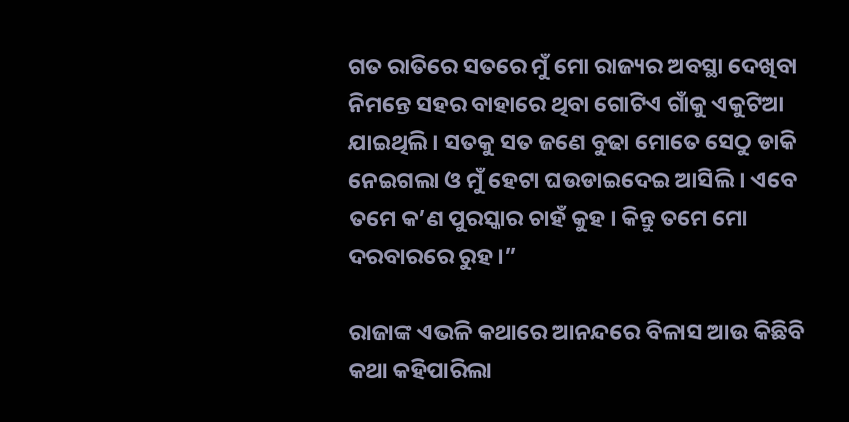ଗତ ରାତିରେ ସତରେ ମୁଁ ମୋ ରାଜ୍ୟର ଅବସ୍ଥା ଦେଖିବା ନିମନ୍ତେ ସହର ବାହାରେ ଥିବା ଗୋଟିଏ ଗାଁକୁ ଏକୁଟିଆ ଯାଇଥିଲି । ସତକୁ ସତ ଜଣେ ବୁଢା ମୋତେ ସେଠୁ ଡାକି ନେଇଗଲା ଓ ମୁଁ ହେଟା ଘଉଡାଇଦେଇ ଆସିଲି । ଏବେ ତମେ କ’ଣ ପୁରସ୍କାର ଚାହଁ କୁହ । କିନ୍ତୁ ତମେ ମୋ ଦରବାରରେ ରୁହ ।”

ରାଜାଙ୍କ ଏଭଳି କଥାରେ ଆନନ୍ଦରେ ବିଳାସ ଆଉ କିଛିବି କଥା କହିପାରିଲା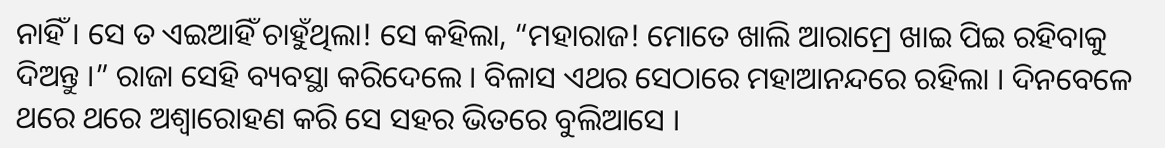ନାହିଁ । ସେ ତ ଏଇଆହିଁ ଚାହୁଁଥିଲା! ସେ କହିଲା, “ମହାରାଜ! ମୋତେ ଖାଲି ଆରାମ୍ରେ ଖାଇ ପିଇ ରହିବାକୁ ଦିଅନ୍ତୁ ।” ରାଜା ସେହି ବ୍ୟବସ୍ଥା କରିଦେଲେ । ବିଳାସ ଏଥର ସେଠାରେ ମହାଆନନ୍ଦରେ ରହିଲା । ଦିନବେଳେ ଥରେ ଥରେ ଅଶ୍ୱାରୋହଣ କରି ସେ ସହର ଭିତରେ ବୁଲିଆସେ ।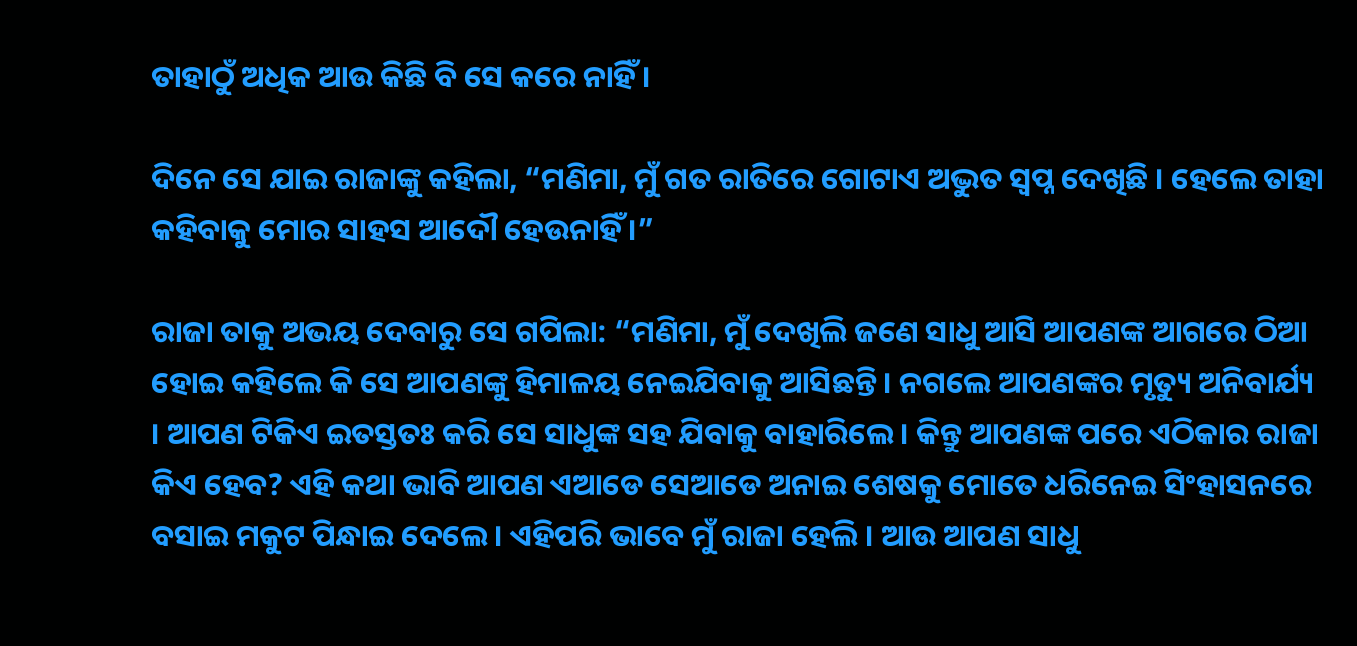ତାହାଠୁଁ ଅଧିକ ଆଉ କିଛି ବି ସେ କରେ ନାହିଁ ।

ଦିନେ ସେ ଯାଇ ରାଜାଙ୍କୁ କହିଲା, “ମଣିମା, ମୁଁ ଗତ ରାତିରେ ଗୋଟାଏ ଅଦ୍ଭୁତ ସ୍ୱପ୍ନ ଦେଖିଛି । ହେଲେ ତାହା କହିବାକୁ ମୋର ସାହସ ଆଦୌ ହେଉନାହିଁ ।”

ରାଜା ତାକୁ ଅଭୟ ଦେବାରୁ ସେ ଗପିଲା: “ମଣିମା, ମୁଁ ଦେଖିଲି ଜଣେ ସାଧୁ ଆସି ଆପଣଙ୍କ ଆଗରେ ଠିଆ ହୋଇ କହିଲେ କି ସେ ଆପଣଙ୍କୁ ହିମାଳୟ ନେଇଯିବାକୁ ଆସିଛନ୍ତି । ନଗଲେ ଆପଣଙ୍କର ମୃତ୍ୟୁ ଅନିବାର୍ଯ୍ୟ । ଆପଣ ଟିକିଏ ଇତସ୍ତତଃ କରି ସେ ସାଧୁଙ୍କ ସହ ଯିବାକୁ ବାହାରିଲେ । କିନ୍ତୁ ଆପଣଙ୍କ ପରେ ଏଠିକାର ରାଜା କିଏ ହେବ? ଏହି କଥା ଭାବି ଆପଣ ଏଆଡେ ସେଆଡେ ଅନାଇ ଶେଷକୁ ମୋତେ ଧରିନେଇ ସିଂହାସନରେ ବସାଇ ମକୁଟ ପିନ୍ଧାଇ ଦେଲେ । ଏହିପରି ଭାବେ ମୁଁ ରାଜା ହେଲି । ଆଉ ଆପଣ ସାଧୁ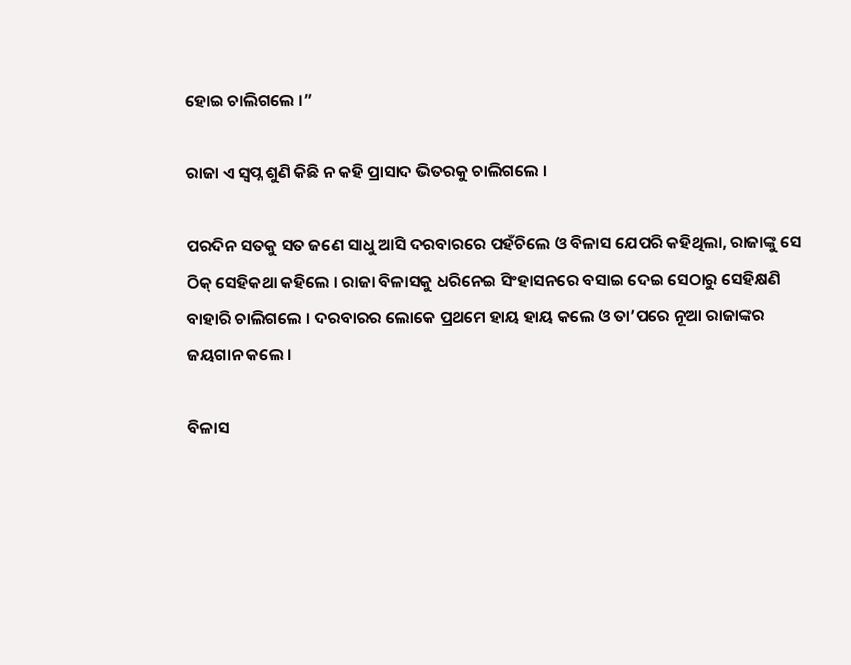ହୋଇ ଚାଲିଗଲେ ।”

ରାଜା ଏ ସ୍ୱପ୍ନ ଶୁଣି କିଛି ନ କହି ପ୍ରାସାଦ ଭିତରକୁ ଚାଲିଗଲେ ।

ପରଦିନ ସତକୁ ସତ ଜଣେ ସାଧୁ ଆସି ଦରବାରରେ ପହଁଚିଲେ ଓ ବିଳାସ ଯେପରି କହିଥିଲା, ରାଜାଙ୍କୁ ସେ ଠିକ୍ ସେହିକଥା କହିଲେ । ରାଜା ବିଳାସକୁ ଧରିନେଇ ସିଂହାସନରେ ବସାଇ ଦେଇ ସେଠାରୁ ସେହିକ୍ଷଣି ବାହାରି ଚାଲିଗଲେ । ଦରବାରର ଲୋକେ ପ୍ରଥମେ ହାୟ ହାୟ କଲେ ଓ ତା’ପରେ ନୂଆ ରାଜାଙ୍କର ଜୟଗାନ କଲେ ।

ବିଳାସ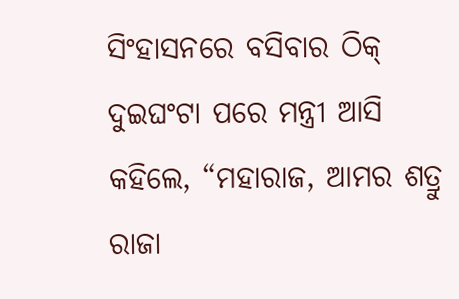ସିଂହାସନରେ ବସିବାର ଠିକ୍ ଦୁଇଘଂଟା ପରେ ମନ୍ତ୍ରୀ ଆସି କହିଲେ, “ମହାରାଜ, ଆମର ଶତ୍ରୁ ରାଜା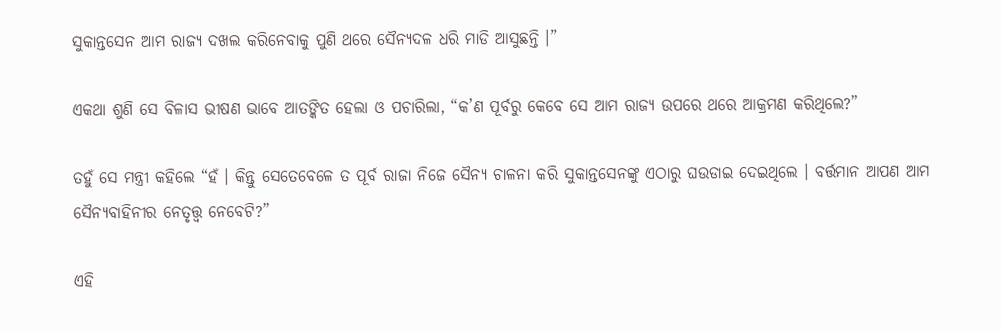ସୁକାନ୍ତସେନ ଆମ ରାଜ୍ୟ ଦଖଲ କରିନେବାକୁ ପୁଣି ଥରେ ସୈନ୍ୟଦଳ ଧରି ମାଡି ଆସୁଛନ୍ତି ।”

ଏକଥା ଶୁଣି ସେ ବିଳାସ ଭୀଷଣ ଭାବେ ଆତଙ୍କିତ ହେଲା ଓ ପଚାରିଲା, “କ’ଣ ପୂର୍ବରୁ କେବେ ସେ ଆମ ରାଜ୍ୟ ଉପରେ ଥରେ ଆକ୍ରମଣ କରିଥିଲେ?”

ତହୁଁ ସେ ମନ୍ତ୍ରୀ କହିଲେ “ହଁ । କିନ୍ତୁ ସେତେବେଳେ ତ ପୂର୍ବ ରାଜା ନିଜେ ସୈନ୍ୟ ଚାଳନା କରି ସୁକାନ୍ତସେନଙ୍କୁ ଏଠାରୁ ଘଉଡାଇ ଦେଇଥିଲେ । ବର୍ତ୍ତମାନ ଆପଣ ଆମ ସୈନ୍ୟବାହିନୀର ନେତୃତ୍ତ୍ୱ ନେବେଟି?”

ଏହି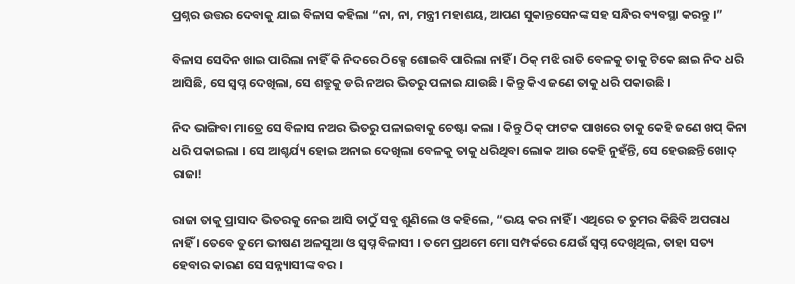ପ୍ରଶ୍ନର ଉତ୍ତର ଦେବାକୁ ଯାଇ ବିଳାସ କହିଲା “ନା, ନା, ମନ୍ତ୍ରୀ ମହାଶୟ, ଆପଣ ସୁକାନ୍ତସେନଙ୍କ ସହ ସନ୍ଧିର ବ୍ୟବସ୍ଥା କରନ୍ତୁ ।”

ବିଳାସ ସେଦିନ ଖାଇ ପାରିଲା ନାହିଁ କି ନିଦରେ ଠିକ୍ସେ ଶୋଇବି ପାରିଲା ନାହିଁ । ଠିକ୍ ମଝି ରାତି ବେଳକୁ ତାକୁ ଟିକେ ଛାଇ ନିଦ ଧରି ଆସିଛି, ସେ ସ୍ୱପ୍ନ ଦେଖିଲା, ସେ ଶତ୍ରୁକୁ ଡରି ନଅର ଭିତରୁ ପଳାଇ ଯାଉଛି । କିନ୍ତୁ କିଏ ଜଣେ ତାକୁ ଧରି ପକାଉଛି ।

ନିଦ ଭାଙ୍ଗିବା ମାତ୍ରେ ସେ ବିଳାସ ନଅର ଭିତରୁ ପଳାଇବାକୁ ଚେଷ୍ଟା କଲା । କିନ୍ତୁ ଠିକ୍ ଫାଟକ ପାଖରେ ତାକୁ କେହି ଜଣେ ଖପ୍ କିନା ଧରି ପକାଇଲା । ସେ ଆଶ୍ଚର୍ଯ୍ୟ ହୋଇ ଅନାଇ ଦେଖିଲା ବେଳକୁ ତାକୁ ଧରିଥିବା ଲୋକ ଆଉ କେହି ନୁହଁନ୍ତି, ସେ ହେଉଛନ୍ତି ଖୋଦ୍ ରାଜା!

ରାଜା ତାକୁ ପ୍ରାସାଦ ଭିତରକୁ ନେଇ ଆସି ତାଠୁଁ ସବୁ ଶୁଣିଲେ ଓ କହିଲେ, “ଭୟ କର ନାହିଁ । ଏଥିରେ ତ ତୁମର କିଛିବି ଅପରାଧ ନାହିଁ । ତେବେ ତୁମେ ଭୀଷଣ ଅଳସୁଆ ଓ ସ୍ୱପ୍ନ ବିଳାସୀ । ତମେ ପ୍ରଥମେ ମୋ ସମ୍ପର୍କରେ ଯେଉଁ ସ୍ୱପ୍ନ ଦେଖିଥିଲ, ତାହା ସତ୍ୟ ହେବାର କାରଣ ସେ ସନ୍ନ୍ୟାସୀଙ୍କ ବର ।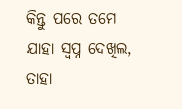କିନ୍ତୁ ପରେ ତମେ ଯାହା ସ୍ୱପ୍ନ ଦେଖିଲ, ତାହା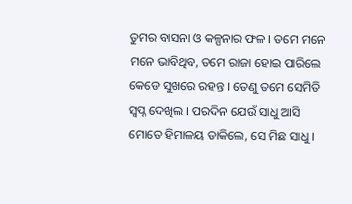ତୁମର ବାସନା ଓ କଳ୍ପନାର ଫଳ । ତମେ ମନେ ମନେ ଭାବିଥିବ, ତମେ ରାଜା ହୋଇ ପାରିଲେ କେଡେ ସୁଖରେ ରହନ୍ତ । ତେଣୁ ତମେ ସେମିତି ସ୍ୱପ୍ନ ଦେଖିଲ । ପରଦିନ ଯେଉଁ ସାଧୁ ଆସି ମୋତେ ହିମାଳୟ ଡାକିଲେ, ସେ ମିଛ ସାଧୁ ।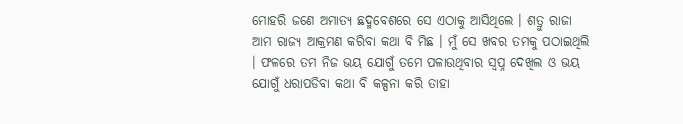ମୋହରି ଜଣେ ଅମାତ୍ୟ ଛଦ୍ମବେଶରେ ସେ ଏଠାକୁ ଆସିଥିଲେ । ଶତ୍ରୁ ରାଜା ଆମ ରାଜ୍ୟ ଆକ୍ରମଣ କରିବା କଥା ବି ମିଛ । ମୁଁ ସେ ଖବର ତମକୁ ପଠାଇଥିଲି । ଫଳରେ ତମ ନିଜ ଭୟ ଯୋଗୁଁ ତମେ ପଳାଉଥିବାର ସ୍ୱପ୍ନ ଦେଖିଲ ଓ ଭୟ ଯୋଗୁଁ ଧରାପଡିବା କଥା ବି କଳ୍ପନା କରି ତାହା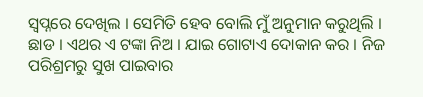ସ୍ୱପ୍ନରେ ଦେଖିଲ । ସେମିତି ହେବ ବୋଲି ମୁଁ ଅନୁମାନ କରୁଥିଲି । ଛାଡ । ଏଥର ଏ ଟଙ୍କା ନିଅ । ଯାଇ ଗୋଟାଏ ଦୋକାନ କର । ନିଜ ପରିଶ୍ରମରୁ ସୁଖ ପାଇବାର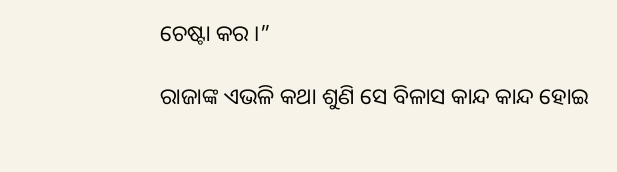ଚେଷ୍ଟା କର ।”

ରାଜାଙ୍କ ଏଭଳି କଥା ଶୁଣି ସେ ବିଳାସ କାନ୍ଦ କାନ୍ଦ ହୋଇ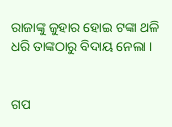ରାଜାଙ୍କୁ ଜୁହାର ହୋଇ ଟଙ୍କା ଥଳି ଧରି ତାଙ୍କଠାରୁ ବିଦାୟ ନେଲା ।


ଗପ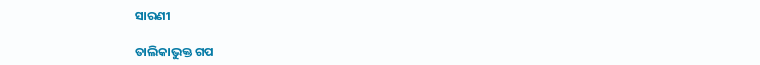ସାରଣୀ

ତାଲିକାଭୁକ୍ତ ଗପ